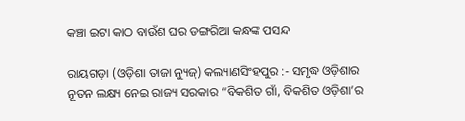କଞ୍ଚା ଇଟା କାଠ ବାଉଁଶ ଘର ଡଙ୍ଗରିଆ କନ୍ଧଙ୍କ ପସନ୍ଦ

ରାୟଗଡ଼ା (ଓଡ଼ିଶା ତାଜା ନ୍ୟୁଜ୍) କଲ୍ୟାଣସିଂହପୁର :- ସମୃଦ୍ଧ ଓଡ଼ିଶାର ନୂତନ ଲକ୍ଷ୍ୟ ନେଇ ରାଜ୍ୟ ସରକାର “ବିକଶିତ ଗାଁ, ବିକଶିତ ଓଡ଼ିଶା’ର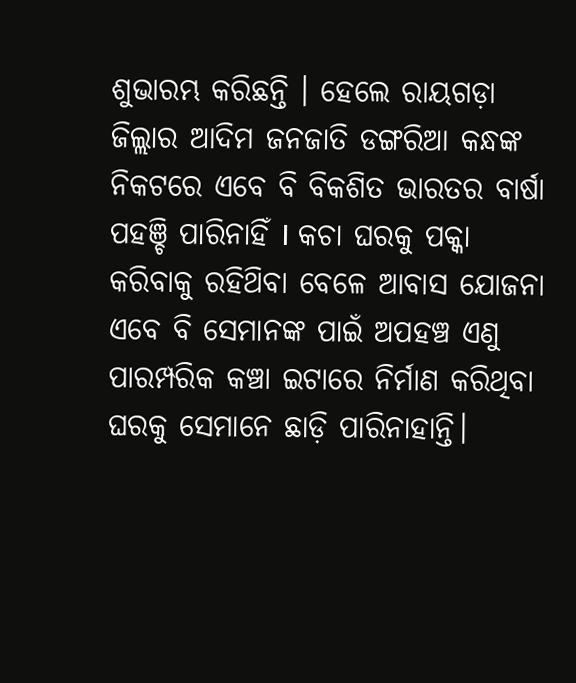ଶୁଭାରମ୍ଭ କରିଛନ୍ତି । ହେଲେ ରାୟଗଡ଼ା ଜିଲ୍ଲାର ଆଦିମ ଜନଜାତି ଡଙ୍ଗରିଆ କନ୍ଧଙ୍କ ନିକଟରେ ଏବେ ବି ବିକଶିତ ଭାରତର ବାର୍ଷା ପହଞ୍ଚି ପାରିନାହିଁ I କଚା ଘରକୁ ପକ୍କା କରିବାକୁ ରହିଥ‌ିବା ବେଳେ ଆବାସ ଯୋଜନା ଏବେ ବି ସେମାନଙ୍କ ପାଇଁ ଅପ‌ହଞ୍ଚ ଏଣୁ ପାରମ୍ପରିକ କଞ୍ଚା ଇଟାରେ ନିର୍ମାଣ କରିଥିବା ଘରକୁ ସେମାନେ ଛାଡ଼ି ପାରିନାହାନ୍ତି।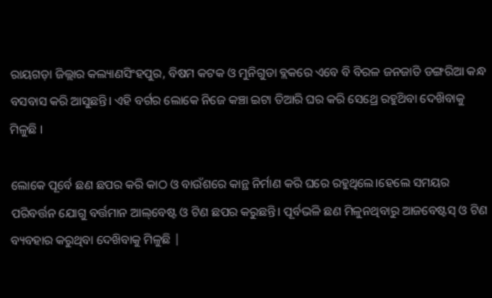ରାୟଗଡ଼ା ଜିଲ୍ଲାର କଲ୍ୟାଣସିଂହପୁର, ବିଷମ କଟକ ଓ ମୁନିଗୁଡା ବ୍ଲକରେ ଏବେ ବି ବିରଳ ଜନଜାତି ଡଙ୍ଗରିଆ କନ୍ଧ ବସବାସ କରି ଆସୁଛନ୍ତି। ଏହି ବର୍ଗର ଲୋକେ ନିଜେ କଞ୍ଚା ଇଟା ତିଆରି ଘର କରି ସେଥ୍ରେ ରହୁଥ‌ିବା ଦେଖ‌ିବାକୁ ମିଳୁଛି ।

ଲୋକେ ପୂର୍ବେ ଛଣ ଛପର କରି କାଠ ଓ ବାଉଁଶରେ କାନ୍ଥ ନିର୍ମାଣ କରି ଘରେ ରହୁଥିଲେ।ହେଲେ ସମୟର ପରିବର୍ତ୍ତନ ଯୋଗୁ ବର୍ତ୍ତମାନ ଆଲ୍‌ବେଷ୍ଟ ଓ ଟିଣ ଛପର କରୁଛନ୍ତି। ପୂର୍ବଭଳି ଛଣ ମିଳୁନଥିବାରୁ ଆଜବେଷ୍ଟସ୍ ଓ ଟିଣ ବ୍ୟବହାର କରୁଥିବା ଦେଖ‌ିବାକୁ ମିଳୁଛି |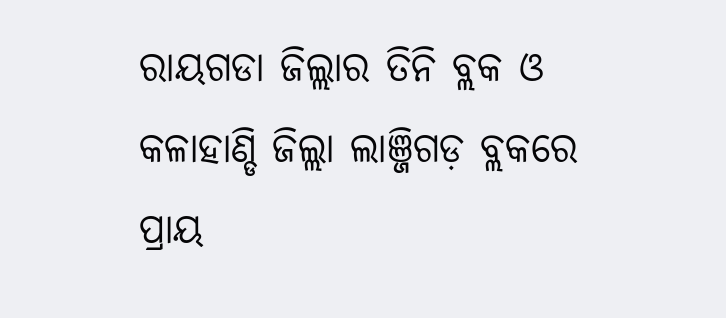ରାୟଗଡା ଜିଲ୍ଲାର ତିନି ବ୍ଲକ ଓ କଳାହାଣ୍ଡି ଜିଲ୍ଲା ଲାଞ୍ଜିଗଡ଼ ବ୍ଲକରେ ପ୍ରାୟ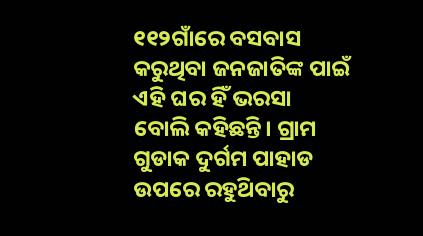୧୧୨ଗାଁରେ ବସବାସ କରୁଥିବା ଜନଜାତିଙ୍କ ପାଇଁ ଏହି ଘର ହିଁ ଭରସା ବୋଲି କହିଛନ୍ତି। ଗ୍ରାମ ଗୁଡାକ ଦୁର୍ଗମ ପାହାଡ ଉପରେ ରହୁଥ‌ିବାରୁ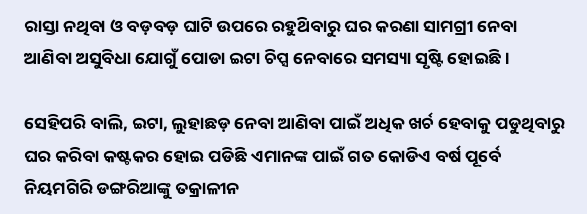ରାସ୍ତା ନଥିବା ଓ ବଡ଼ବଡ଼ ଘାଟି ଉପରେ ରହୁଥ‌ିବାରୁ ଘର କରଣା ସାମଗ୍ରୀ ନେବା ଆଣିବା ଅସୁବିଧା ଯୋଗୁଁ ପୋଡା ଇଟା ଚିପ୍ସ ନେବାରେ ସମସ୍ୟା ସୃଷ୍ଟି ହୋଇଛି।

ସେହିପରି ବାଲି, ଇଟା, ଲୁହାଛଡ଼ ନେବା ଆଣିବା ପାଇଁ ଅଧିକ ଖର୍ଚ ହେବାକୁ ପଡୁଥିବାରୁ ଘର କରିବା କଷ୍ଟକର ହୋଇ ପଡିଛି ଏମାନଙ୍କ ପାଇଁ ଗତ କୋଡିଏ ବର୍ଷ ପୂର୍ବେ ନିୟମଗିରି ଡଙ୍ଗରିଆଙ୍କୁ ତକ୍ରାଳୀନ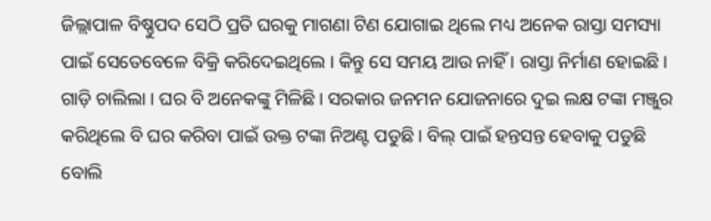ଜିଲ୍ଲାପାଳ ବିଷ୍ଣୁପଦ ସେଠି ପ୍ରତି ଘରକୁ ମାଗଣା ଟିଣ ଯୋଗାଇ ଥିଲେ ମଧ୍ୟ ଅନେକ ରାସ୍ତା ସମସ୍ୟା ପାଇଁ ସେତେବେଳେ ବିକ୍ରି କରିଦେଇଥିଲେ । କିନ୍ତୁ ସେ ସମୟ ଆଉ ନାହିଁ । ରାସ୍ତା ନିର୍ମାଣ ହୋଇଛି। ଗାଡ଼ି ଚାଲିଲା । ଘର ବି ଅନେକଙ୍କୁ ମିଳିଛି। ସରକାର ଜନମନ ଯୋଜନାରେ ଦୁଇ ଲକ୍ଷ ଟଙ୍କା ମଞ୍ଜୁର କରିଥିଲେ ବି ଘର କରିବା ପାଇଁ ଉକ୍ତ ଟଙ୍କା ନିଅଣ୍ଟ ପଡୁଛି। ବିଲ୍ ପାଇଁ ହନ୍ତସନ୍ତ ହେବାକୁ ପଡୁଛି ବୋଲି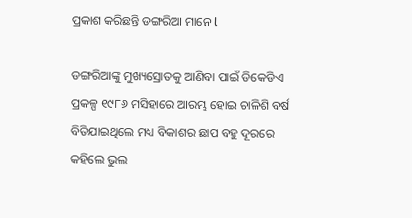ପ୍ରକାଶ କରିଛନ୍ତି ଡଙ୍ଗରିଆ ମାନେ l

ଡଙ୍ଗରିଆଙ୍କୁ ମୁଖ୍ୟସ୍ରୋତକୁ ଆଣିବା ପାଇଁ ଡିକେଡିଏ ପ୍ରକଳ୍ପ ୧୯୮୬ ମସିହାରେ ଆରମ୍ଭ ହୋଇ ଚାଳିଶି ବର୍ଷ ବିତିଯାଇଥିଲେ ମଧ୍ୟ ବିକାଶର ଛାପ ବହୁ ଦୂରରେ କହିଲେ ଭୁଲ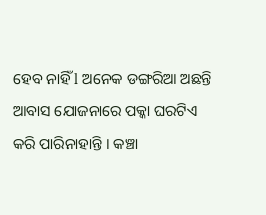ହେବ ନାହିଁ l ଅନେକ ଡଙ୍ଗରିଆ ଅଛନ୍ତି ଆବାସ ଯୋଜନାରେ ପକ୍କା ଘରଟିଏ କରି ପାରିନାହାନ୍ତି । କଞ୍ଚା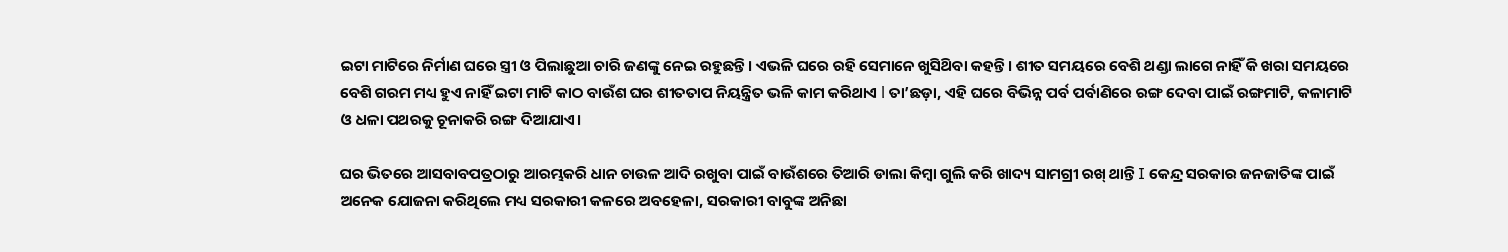ଇଟା ମାଟିରେ ନିର୍ମାଣ ଘରେ ସ୍ତ୍ରୀ ଓ ପିଲାଛୁଆ ଚାରି ଜଣଙ୍କୁ ନେଇ ରହୁଛନ୍ତି। ଏଭଳି ଘରେ ରହି ସେମାନେ ଖୁସିଥ‌ିବା କହନ୍ତି । ଶୀତ ସମୟରେ ବେଶି ଥଣ୍ଡା ଲାଗେ ନାହିଁ କି ଖରା ସମୟରେ ବେଶି ଗରମ ମଧ୍ୟ ହୁଏ ନାହିଁ ଇଟା ମାଟି କାଠ ବାଉଁଶ ଘର ଶୀତତାପ ନିୟନ୍ତ୍ରିତ ଭଳି କାମ କରିଥାଏ l ତା’ଛଡ଼ା, ଏହି ଘରେ ବିଭିନ୍ନ ପର୍ବ ପର୍ବାଣିରେ ରଙ୍ଗ ଦେବା ପାଇଁ ରଙ୍ଗମାଟି, କଳାମାଟି ଓ ଧଳା ପଥରକୁ ଚୂନାକରି ରଙ୍ଗ ଦିଆଯାଏ।

ଘର ଭିତରେ ଆସବାବପ‌ତ୍ରଠାରୁ ଆରମ୍ଭକରି ଧାନ ଚାଉଳ ଆଦି ରଖୁବା ପାଇଁ ବାଉଁଶରେ ତିଆରି ଡାଲା କିମ୍ବା ଗୁଲି କରି ଖାଦ୍ୟ ସାମଗ୍ରୀ ରଖ୍ ଥାନ୍ତି I କେନ୍ଦ୍ର ସରକାର ଜନଜାତିଙ୍କ ପାଇଁ ଅନେକ ଯୋଜନା କରିଥିଲେ ମଧ୍ୟ ସରକାରୀ କଳରେ ଅବହେଳା, ସରକାରୀ ବାବୁଙ୍କ ଅନିଛା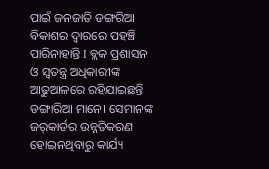ପାଇଁ ଜନଜାତି ଡଙ୍ଗରିଆ ବିକାଶର ଦ୍ବାରରେ ପହଞ୍ଚି ପାରିନାହାନ୍ତି I ବ୍ଲକ ପ୍ରଶାସନ ଓ ସ୍ବତନ୍ତ୍ର ଅଧିକାରୀଙ୍କ ଆଢୁଆଳରେ ରହିଯାଇଛନ୍ତି ଡଙ୍ଗାରିଆ ମାନେ। ସେମାନଙ୍କ ଜର୍‌କାର୍ଡର ଉନ୍ନତିକରଣ ହୋଇନଥିବାରୁ କାର୍ଯ୍ୟ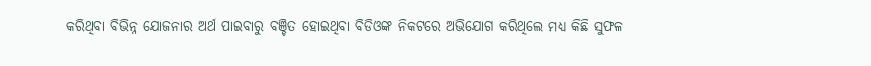କରିଥିବା ବିଭିନ୍ନ ଯୋଜନାର ଅର୍ଥ ପାଇବାରୁ ବଞ୍ଚିତ ହୋଇଥିବା ବିଡିଓଙ୍କ ନିକଟରେ ଅଭିଯୋଗ କରିଥିଲେ ମଧ୍ୟ କିଛି ସୁଫଳ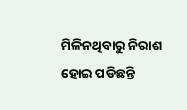ମିଳିନଥିବାରୁ ନିରାଶ ହୋଇ ପଡିଛନ୍ତି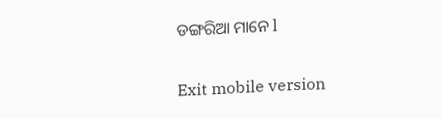ଡଙ୍ଗରିଆ ମାନେ l

Exit mobile version